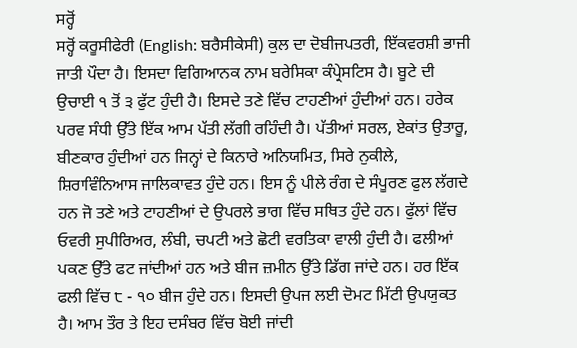ਸਰ੍ਹੋਂ
ਸਰ੍ਹੋਂ ਕਰੂਸੀਫੇਰੀ (English: ਬਰੈਸੀਕੇਸੀ) ਕੁਲ ਦਾ ਦੋਬੀਜਪਤਰੀ, ਇੱਕਵਰਸ਼ੀ ਭਾਜੀ ਜਾਤੀ ਪੌਦਾ ਹੈ। ਇਸਦਾ ਵਿਗਿਆਨਕ ਨਾਮ ਬਰੇਸਿਕਾ ਕੰਪ੍ਰੇਸਟਿਸ ਹੈ। ਬੂਟੇ ਦੀ ਉਚਾਈ ੧ ਤੋਂ ੩ ਫੁੱਟ ਹੁੰਦੀ ਹੈ। ਇਸਦੇ ਤਣੇ ਵਿੱਚ ਟਾਹਣੀਆਂ ਹੁੰਦੀਆਂ ਹਨ। ਹਰੇਕ ਪਰਵ ਸੰਧੀ ਉੱਤੇ ਇੱਕ ਆਮ ਪੱਤੀ ਲੱਗੀ ਰਹਿੰਦੀ ਹੈ। ਪੱਤੀਆਂ ਸਰਲ, ਏਕਾਂਤ ਉਤਾਰੂ, ਬੀਣਕਾਰ ਹੁੰਦੀਆਂ ਹਨ ਜਿਨ੍ਹਾਂ ਦੇ ਕਿਨਾਰੇ ਅਨਿਯਮਿਤ, ਸਿਰੇ ਨੁਕੀਲੇ, ਸ਼ਿਰਾਵਿੰਨਿਆਸ ਜਾਲਿਕਾਵਤ ਹੁੰਦੇ ਹਨ। ਇਸ ਨੂੰ ਪੀਲੇ ਰੰਗ ਦੇ ਸੰਪੂਰਣ ਫੁਲ ਲੱਗਦੇ ਹਨ ਜੋ ਤਣੇ ਅਤੇ ਟਾਹਣੀਆਂ ਦੇ ਉਪਰਲੇ ਭਾਗ ਵਿੱਚ ਸਥਿਤ ਹੁੰਦੇ ਹਨ। ਫੁੱਲਾਂ ਵਿੱਚ ਓਵਰੀ ਸੁਪੀਰਿਅਰ, ਲੰਬੀ, ਚਪਟੀ ਅਤੇ ਛੋਟੀ ਵਰਤਿਕਾ ਵਾਲੀ ਹੁੰਦੀ ਹੈ। ਫਲੀਆਂ ਪਕਣ ਉੱਤੇ ਫਟ ਜਾਂਦੀਆਂ ਹਨ ਅਤੇ ਬੀਜ ਜ਼ਮੀਨ ਉੱਤੇ ਡਿੱਗ ਜਾਂਦੇ ਹਨ। ਹਰ ਇੱਕ ਫਲੀ ਵਿੱਚ ੮ - ੧੦ ਬੀਜ ਹੁੰਦੇ ਹਨ। ਇਸਦੀ ਉਪਜ ਲਈ ਦੋਮਟ ਮਿੱਟੀ ਉਪਯੁਕਤ ਹੈ। ਆਮ ਤੌਰ ਤੇ ਇਹ ਦਸੰਬਰ ਵਿੱਚ ਬੋਈ ਜਾਂਦੀ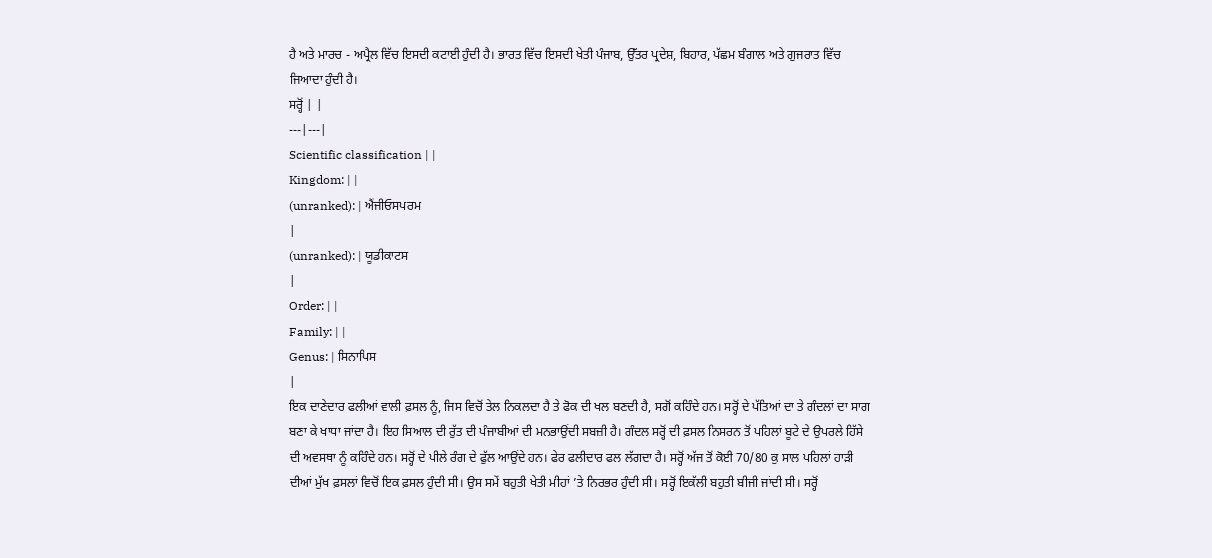ਹੈ ਅਤੇ ਮਾਰਚ - ਅਪ੍ਰੈਲ ਵਿੱਚ ਇਸਦੀ ਕਟਾਈ ਹੁੰਦੀ ਹੈ। ਭਾਰਤ ਵਿੱਚ ਇਸਦੀ ਖੇਤੀ ਪੰਜਾਬ, ਉੱਤਰ ਪ੍ਰਦੇਸ਼, ਬਿਹਾਰ, ਪੱਛਮ ਬੰਗਾਲ ਅਤੇ ਗੁਜਰਾਤ ਵਿੱਚ ਜਿਆਦਾ ਹੁੰਦੀ ਹੈ।
ਸਰ੍ਹੋਂ | |
---|---|
Scientific classification | |
Kingdom: | |
(unranked): | ਐਂਜੀਓਸਪਰਮ
|
(unranked): | ਯੂਡੀਕਾਟਸ
|
Order: | |
Family: | |
Genus: | ਸਿਨਾਪਿਸ
|
ਇਕ ਦਾਣੇਦਾਰ ਫਲੀਆਂ ਵਾਲੀ ਫ਼ਸਲ ਨੂੰ, ਜਿਸ ਵਿਚੋਂ ਤੇਲ ਨਿਕਲਦਾ ਹੈ ਤੇ ਫੋਕ ਦੀ ਖਲ ਬਣਦੀ ਹੈ, ਸਗੋਂ ਕਹਿੰਦੇ ਹਨ। ਸਰ੍ਹੋਂ ਦੇ ਪੱਤਿਆਂ ਦਾ ਤੇ ਗੰਦਲਾਂ ਦਾ ਸਾਗ ਬਣਾ ਕੇ ਖਾਧਾ ਜਾਂਦਾ ਹੈ। ਇਹ ਸਿਆਲ ਦੀ ਰੁੱਤ ਦੀ ਪੰਜਾਬੀਆਂ ਦੀ ਮਨਭਾਉਂਦੀ ਸਬਜ਼ੀ ਹੈ। ਗੰਦਲ ਸਰ੍ਹੋਂ ਦੀ ਫ਼ਸਲ ਨਿਸਰਨ ਤੋਂ ਪਹਿਲਾਂ ਬੂਟੇ ਦੇ ਉਪਰਲੇ ਹਿੱਸੇ ਦੀ ਅਵਸਥਾ ਨੂੰ ਕਹਿੰਦੇ ਹਨ। ਸਰ੍ਹੋਂ ਦੇ ਪੀਲੇ ਰੰਗ ਦੇ ਫੁੱਲ ਆਉਂਦੇ ਹਨ। ਫੇਰ ਫਲੀਦਾਰ ਫਲ ਲੱਗਦਾ ਹੈ। ਸਰ੍ਹੋਂ ਅੱਜ ਤੋਂ ਕੋਈ 70/80 ਕੁ ਸਾਲ ਪਹਿਲਾਂ ਹਾੜੀ ਦੀਆਂ ਮੁੱਖ ਫ਼ਸਲਾਂ ਵਿਚੋਂ ਇਕ ਫ਼ਸਲ ਹੁੰਦੀ ਸੀ। ਉਸ ਸਮੇਂ ਬਹੁਤੀ ਖੇਤੀ ਮੀਹਾਂ ’ਤੇ ਨਿਰਭਰ ਹੁੰਦੀ ਸੀ। ਸਰ੍ਹੋਂ ਇਕੱਲੀ ਬਹੁਤੀ ਬੀਜੀ ਜਾਂਦੀ ਸੀ। ਸਰ੍ਹੋਂ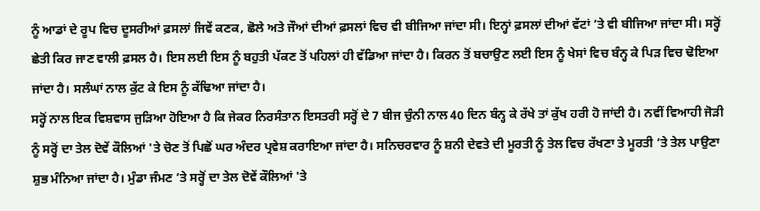ਨੂੰ ਆਡਾਂ ਦੇ ਰੂਪ ਵਿਚ ਦੂਸਰੀਆਂ ਫ਼ਸਲਾਂ ਜਿਵੇਂ ਕਣਕ, ਛੋਲੇ ਅਤੇ ਜੌਆਂ ਦੀਆਂ ਫ਼ਸਲਾਂ ਵਿਚ ਵੀ ਬੀਜਿਆ ਜਾਂਦਾ ਸੀ। ਇਨ੍ਹਾਂ ਫ਼ਸਲਾਂ ਦੀਆਂ ਵੱਟਾਂ ’ਤੇ ਵੀ ਬੀਜਿਆ ਜਾਂਦਾ ਸੀ। ਸਰ੍ਹੋਂ ਛੇਤੀ ਕਿਰ ਜਾਣ ਵਾਲੀ ਫ਼ਸਲ ਹੈ। ਇਸ ਲਈ ਇਸ ਨੂੰ ਬਹੁਤੀ ਪੱਕਣ ਤੋਂ ਪਹਿਲਾਂ ਹੀ ਵੱਡਿਆ ਜਾਂਦਾ ਹੈ। ਕਿਰਨ ਤੋਂ ਬਚਾਉਣ ਲਈ ਇਸ ਨੂੰ ਖੇਸਾਂ ਵਿਚ ਬੰਨ੍ਹ ਕੇ ਪਿੜ ਵਿਚ ਢੋਇਆ ਜਾਂਦਾ ਹੈ। ਸਲੰਘਾਂ ਨਾਲ ਕੁੱਟ ਕੇ ਇਸ ਨੂੰ ਕੱਢਿਆ ਜਾਂਦਾ ਹੈ।
ਸਰ੍ਹੋਂ ਨਾਲ ਇਕ ਵਿਸ਼ਵਾਸ ਜੁੜਿਆ ਹੋਇਆ ਹੈ ਕਿ ਜੇਕਰ ਨਿਰਸੰਤਾਨ ਇਸਤਰੀ ਸਰ੍ਹੋਂ ਦੇ 7 ਬੀਜ ਚੁੰਨੀ ਨਾਲ 40 ਦਿਨ ਬੰਨ੍ਹ ਕੇ ਰੱਖੇ ਤਾਂ ਕੁੱਖ ਹਰੀ ਹੋ ਜਾਂਦੀ ਹੈ। ਨਵੀਂ ਵਿਆਹੀ ਜੋੜੀ ਨੂੰ ਸਰ੍ਹੋਂ ਦਾ ਤੇਲ ਦੋਵੇਂ ਕੌਲਿਆਂ 'ਤੇ ਚੋਣ ਤੋਂ ਪਿਛੋਂ ਘਰ ਅੰਦਰ ਪ੍ਰਵੇਸ਼ ਕਰਾਇਆ ਜਾਂਦਾ ਹੈ। ਸਨਿਚਰਵਾਰ ਨੂੰ ਸ਼ਨੀ ਦੇਵਤੇ ਦੀ ਮੂਰਤੀ ਨੂੰ ਤੇਲ ਵਿਚ ਰੱਖਣਾ ਤੇ ਮੂਰਤੀ ’ਤੇ ਤੇਲ ਪਾਉਣਾ ਸ਼ੁਭ ਮੰਨਿਆ ਜਾਂਦਾ ਹੈ। ਮੁੰਡਾ ਜੰਮਣ ’ਤੇ ਸਰ੍ਹੋਂ ਦਾ ਤੇਲ ਦੋਵੇਂ ਕੌਲਿਆਂ 'ਤੇ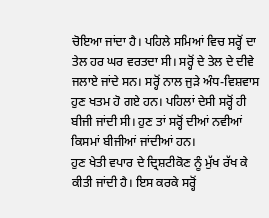ਚੋਇਆ ਜਾਂਦਾ ਹੈ। ਪਹਿਲੇ ਸਮਿਆਂ ਵਿਚ ਸਰ੍ਹੋਂ ਦਾ ਤੇਲ ਹਰ ਘਰ ਵਰਤਦਾ ਸੀ। ਸਰ੍ਹੋਂ ਦੇ ਤੇਲ ਦੇ ਦੀਵੇ ਜਲਾਏ ਜਾਂਦੇ ਸਨ। ਸਰ੍ਹੋਂ ਨਾਲ ਜੁੜੇ ਅੰਧ-ਵਿਸ਼ਵਾਸ ਹੁਣ ਖਤਮ ਹੋ ਗਏ ਹਨ। ਪਹਿਲਾਂ ਦੇਸੀ ਸਰ੍ਹੋਂ ਹੀ ਬੀਜੀ ਜਾਂਦੀ ਸੀ। ਹੁਣ ਤਾਂ ਸਰ੍ਹੋਂ ਦੀਆਂ ਨਵੀਆਂ ਕਿਸਮਾਂ ਬੀਜੀਆਂ ਜਾਂਦੀਆਂ ਹਨ।
ਹੁਣ ਖੇਤੀ ਵਪਾਰ ਦੇ ਦ੍ਰਿਸ਼ਟੀਕੋਣ ਨੂੰ ਮੁੱਖ ਰੱਖ ਕੇ ਕੀਤੀ ਜਾਂਦੀ ਹੈ। ਇਸ ਕਰਕੇ ਸਰ੍ਹੋਂ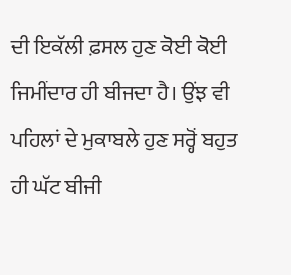ਦੀ ਇਕੱਲੀ ਫ਼ਸਲ ਹੁਣ ਕੋਈ ਕੋਈ ਜਿਮੀਂਦਾਰ ਹੀ ਬੀਜਦਾ ਹੈ। ਉਂਝ ਵੀ ਪਹਿਲਾਂ ਦੇ ਮੁਕਾਬਲੇ ਹੁਣ ਸਰ੍ਹੋਂ ਬਹੁਤ ਹੀ ਘੱਟ ਬੀਜੀ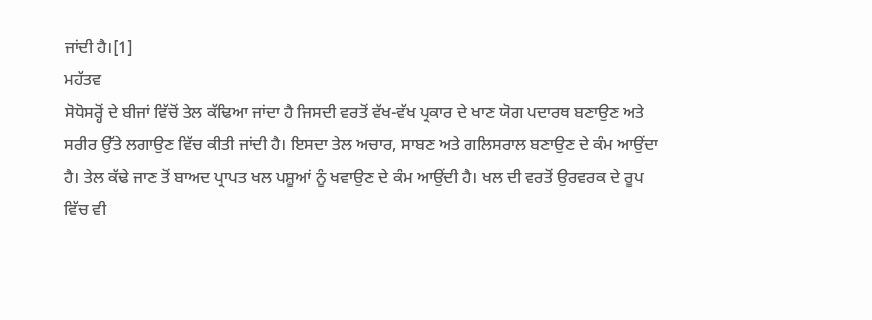ਜਾਂਦੀ ਹੈ।[1]
ਮਹੱਤਵ
ਸੋਧੋਸਰ੍ਹੋਂ ਦੇ ਬੀਜਾਂ ਵਿੱਚੋਂ ਤੇਲ ਕੱਢਿਆ ਜਾਂਦਾ ਹੈ ਜਿਸਦੀ ਵਰਤੋਂ ਵੱਖ-ਵੱਖ ਪ੍ਰਕਾਰ ਦੇ ਖਾਣ ਯੋਗ ਪਦਾਰਥ ਬਣਾਉਣ ਅਤੇ ਸਰੀਰ ਉੱਤੇ ਲਗਾਉਣ ਵਿੱਚ ਕੀਤੀ ਜਾਂਦੀ ਹੈ। ਇਸਦਾ ਤੇਲ ਅਚਾਰ, ਸਾਬਣ ਅਤੇ ਗਲਿਸਰਾਲ ਬਣਾਉਣ ਦੇ ਕੰਮ ਆਉਂਦਾ ਹੈ। ਤੇਲ ਕੱਢੇ ਜਾਣ ਤੋਂ ਬਾਅਦ ਪ੍ਰਾਪਤ ਖਲ ਪਸ਼ੂਆਂ ਨੂੰ ਖਵਾਉਣ ਦੇ ਕੰਮ ਆਉਂਦੀ ਹੈ। ਖਲ ਦੀ ਵਰਤੋਂ ਉਰਵਰਕ ਦੇ ਰੂਪ ਵਿੱਚ ਵੀ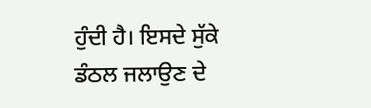ਹੁੰਦੀ ਹੈ। ਇਸਦੇ ਸੁੱਕੇ ਡੰਠਲ ਜਲਾਉਣ ਦੇ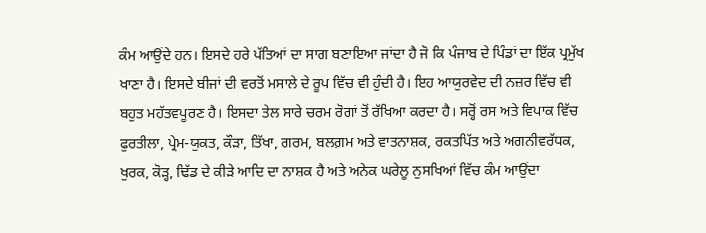ਕੰਮ ਆਉਂਦੇ ਹਨ। ਇਸਦੇ ਹਰੇ ਪੱਤਿਆਂ ਦਾ ਸਾਗ ਬਣਾਇਆ ਜਾਂਦਾ ਹੈ ਜੋ ਕਿ ਪੰਜਾਬ ਦੇ ਪਿੰਡਾਂ ਦਾ ਇੱਕ ਪ੍ਰਮੁੱਖ ਖਾਣਾ ਹੈ। ਇਸਦੇ ਬੀਜਾਂ ਦੀ ਵਰਤੋਂ ਮਸਾਲੇ ਦੇ ਰੂਪ ਵਿੱਚ ਵੀ ਹੁੰਦੀ ਹੈ। ਇਹ ਆਯੁਰਵੇਦ ਦੀ ਨਜ਼ਰ ਵਿੱਚ ਵੀ ਬਹੁਤ ਮਹੱਤਵਪੂਰਣ ਹੈ। ਇਸਦਾ ਤੇਲ ਸਾਰੇ ਚਰਮ ਰੋਗਾਂ ਤੋਂ ਰੱਖਿਆ ਕਰਦਾ ਹੈ। ਸਰ੍ਹੋਂ ਰਸ ਅਤੇ ਵਿਪਾਕ ਵਿੱਚ ਫੁਰਤੀਲਾ, ਪ੍ਰੇਮ-ਯੁਕਤ, ਕੌੜਾ, ਤਿੱਖਾ, ਗਰਮ, ਬਲਗ਼ਮ ਅਤੇ ਵਾਤਨਾਸ਼ਕ, ਰਕਤਪਿੱਤ ਅਤੇ ਅਗਨੀਵਰੱਧਕ, ਖੁਰਕ, ਕੋੜ੍ਹ, ਢਿੱਡ ਦੇ ਕੀੜੇ ਆਦਿ ਦਾ ਨਾਸ਼ਕ ਹੈ ਅਤੇ ਅਨੇਕ ਘਰੇਲੂ ਨੁਸਖਿਆਂ ਵਿੱਚ ਕੰਮ ਆਉਂਦਾ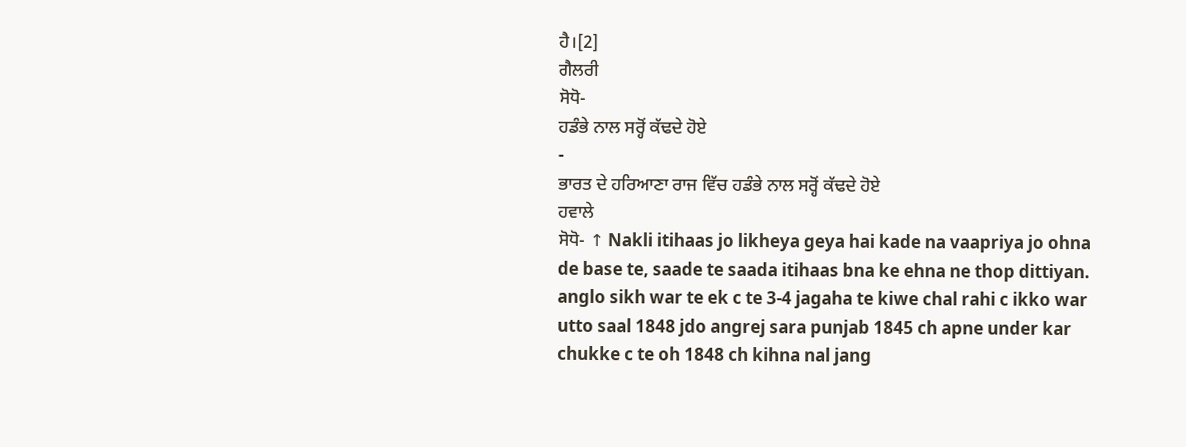ਹੈ।[2]
ਗੈਲਰੀ
ਸੋਧੋ-
ਹਡੰਭੇ ਨਾਲ ਸਰ੍ਹੋਂ ਕੱਢਦੇ ਹੋਏ
-
ਭਾਰਤ ਦੇ ਹਰਿਆਣਾ ਰਾਜ ਵਿੱਚ ਹਡੰਭੇ ਨਾਲ ਸਰ੍ਹੋਂ ਕੱਢਦੇ ਹੋਏ
ਹਵਾਲੇ
ਸੋਧੋ- ↑ Nakli itihaas jo likheya geya hai kade na vaapriya jo ohna de base te, saade te saada itihaas bna ke ehna ne thop dittiyan. anglo sikh war te ek c te 3-4 jagaha te kiwe chal rahi c ikko war utto saal 1848 jdo angrej sara punjab 1845 ch apne under kar chukke c te oh 1848 ch kihna nal jang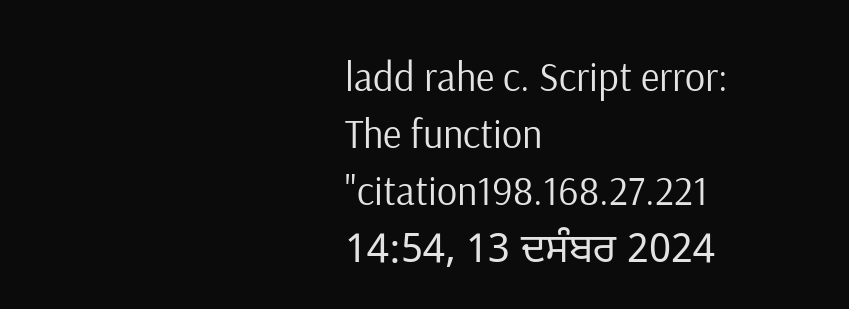ladd rahe c. Script error: The function "citation198.168.27.221 14:54, 13 ਦਸੰਬਰ 2024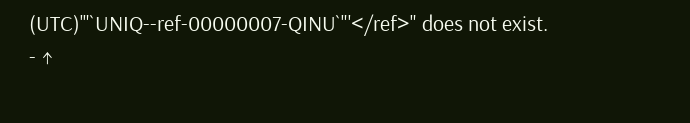(UTC)'"`UNIQ--ref-00000007-QINU`"'</ref>" does not exist.
- ↑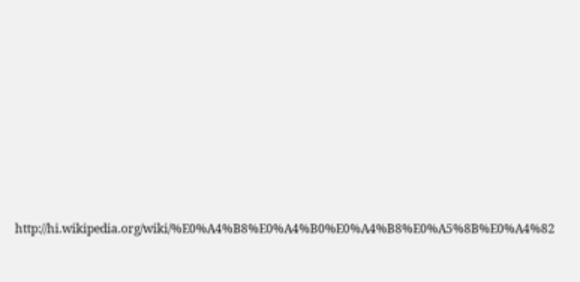http://hi.wikipedia.org/wiki/%E0%A4%B8%E0%A4%B0%E0%A4%B8%E0%A5%8B%E0%A4%82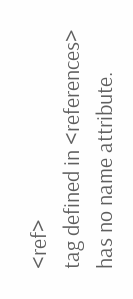<ref>
tag defined in <references>
has no name attribute.